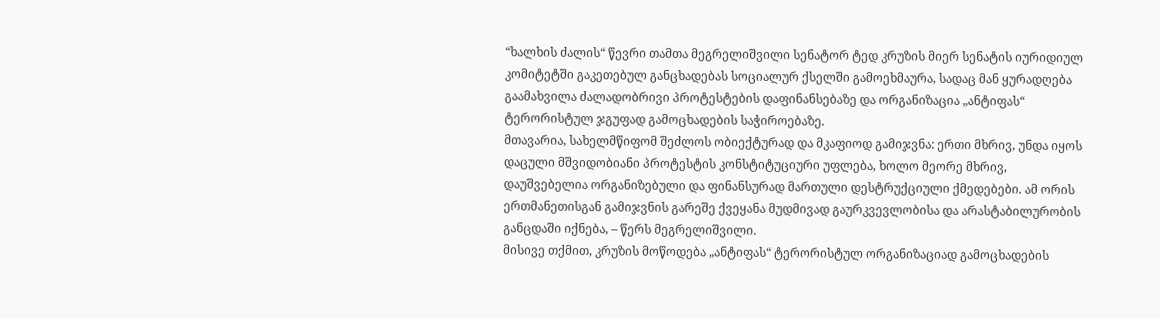“ხალხის ძალის“ წევრი თამთა მეგრელიშვილი სენატორ ტედ კრუზის მიერ სენატის იურიდიულ კომიტეტში გაკეთებულ განცხადებას სოციალურ ქსელში გამოეხმაურა, სადაც მან ყურადღება გაამახვილა ძალადობრივი პროტესტების დაფინანსებაზე და ორგანიზაცია „ანტიფას“ ტერორისტულ ჯგუფად გამოცხადების საჭიროებაზე.
მთავარია, სახელმწიფომ შეძლოს ობიექტურად და მკაფიოდ გამიჯვნა: ერთი მხრივ, უნდა იყოს დაცული მშვიდობიანი პროტესტის კონსტიტუციური უფლება, ხოლო მეორე მხრივ, დაუშვებელია ორგანიზებული და ფინანსურად მართული დესტრუქციული ქმედებები. ამ ორის ერთმანეთისგან გამიჯვნის გარეშე ქვეყანა მუდმივად გაურკვევლობისა და არასტაბილურობის განცდაში იქნება, – წერს მეგრელიშვილი.
მისივე თქმით, კრუზის მოწოდება „ანტიფას“ ტერორისტულ ორგანიზაციად გამოცხადების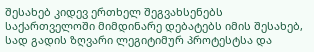შესახებ კიდევ ერთხელ შეგვახსენებს საქართველოში მიმდინარე დებატებს იმის შესახებ, სად გადის ზღვარი ლეგიტიმურ პროტესტსა და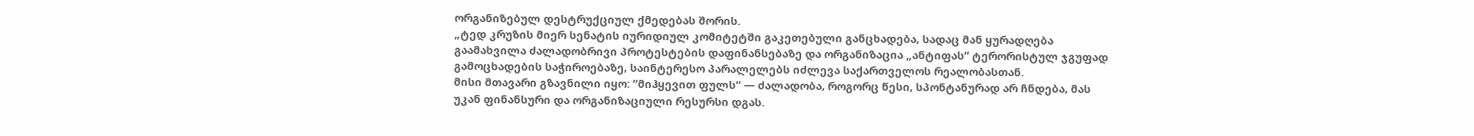ორგანიზებულ დესტრუქციულ ქმედებას შორის.
„ტედ კრუზის მიერ სენატის იურიდიულ კომიტეტში გაკეთებული განცხადება, სადაც მან ყურადღება გაამახვილა ძალადობრივი პროტესტების დაფინანსებაზე და ორგანიზაცია „ანტიფას“ ტერორისტულ ჯგუფად გამოცხადების საჭიროებაზე, საინტერესო პარალელებს იძლევა საქართველოს რეალობასთან.
მისი მთავარი გზავნილი იყო: “მიჰყევით ფულს“ — ძალადობა, როგორც წესი, სპონტანურად არ ჩნდება, მას უკან ფინანსური და ორგანიზაციული რესურსი დგას.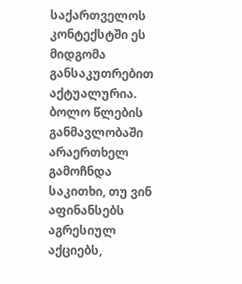საქართველოს კონტექსტში ეს მიდგომა განსაკუთრებით აქტუალურია.
ბოლო წლების განმავლობაში არაერთხელ გამოჩნდა საკითხი, თუ ვინ აფინანსებს აგრესიულ აქციებს,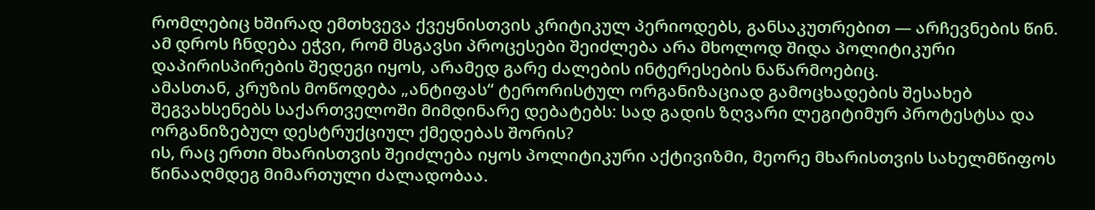რომლებიც ხშირად ემთხვევა ქვეყნისთვის კრიტიკულ პერიოდებს, განსაკუთრებით — არჩევნების წინ.
ამ დროს ჩნდება ეჭვი, რომ მსგავსი პროცესები შეიძლება არა მხოლოდ შიდა პოლიტიკური დაპირისპირების შედეგი იყოს, არამედ გარე ძალების ინტერესების ნაწარმოებიც.
ამასთან, კრუზის მოწოდება „ანტიფას“ ტერორისტულ ორგანიზაციად გამოცხადების შესახებ შეგვახსენებს საქართველოში მიმდინარე დებატებს: სად გადის ზღვარი ლეგიტიმურ პროტესტსა და ორგანიზებულ დესტრუქციულ ქმედებას შორის?
ის, რაც ერთი მხარისთვის შეიძლება იყოს პოლიტიკური აქტივიზმი, მეორე მხარისთვის სახელმწიფოს წინააღმდეგ მიმართული ძალადობაა.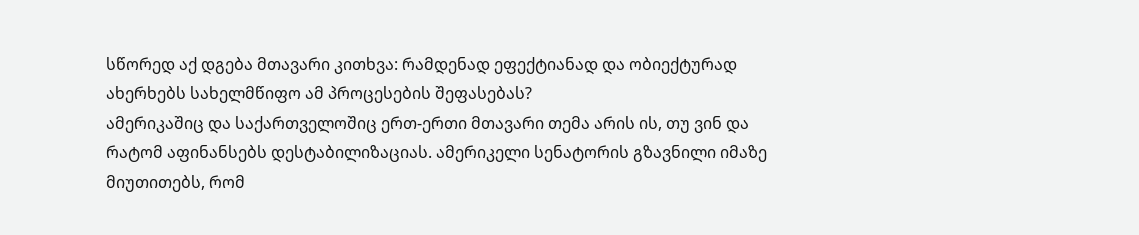სწორედ აქ დგება მთავარი კითხვა: რამდენად ეფექტიანად და ობიექტურად ახერხებს სახელმწიფო ამ პროცესების შეფასებას?
ამერიკაშიც და საქართველოშიც ერთ-ერთი მთავარი თემა არის ის, თუ ვინ და რატომ აფინანსებს დესტაბილიზაციას. ამერიკელი სენატორის გზავნილი იმაზე მიუთითებს, რომ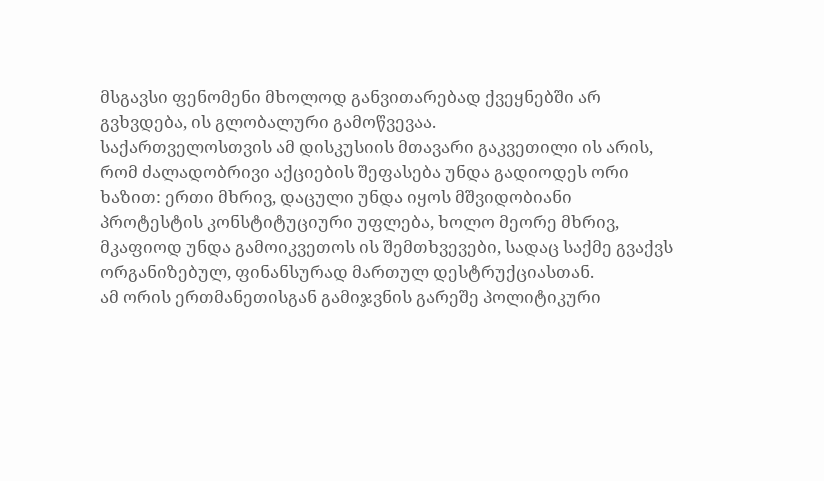მსგავსი ფენომენი მხოლოდ განვითარებად ქვეყნებში არ გვხვდება, ის გლობალური გამოწვევაა.
საქართველოსთვის ამ დისკუსიის მთავარი გაკვეთილი ის არის, რომ ძალადობრივი აქციების შეფასება უნდა გადიოდეს ორი ხაზით: ერთი მხრივ, დაცული უნდა იყოს მშვიდობიანი პროტესტის კონსტიტუციური უფლება, ხოლო მეორე მხრივ, მკაფიოდ უნდა გამოიკვეთოს ის შემთხვევები, სადაც საქმე გვაქვს ორგანიზებულ, ფინანსურად მართულ დესტრუქციასთან.
ამ ორის ერთმანეთისგან გამიჯვნის გარეშე პოლიტიკური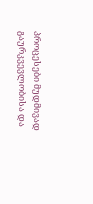პროცესები მუდმივად გაურკვევლობისა და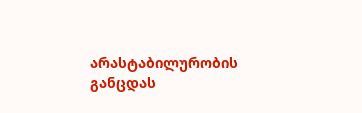არასტაბილურობის განცდას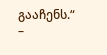გააჩენს.“ –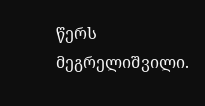წერს მეგრელიშვილი.